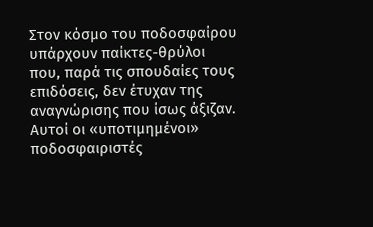Στον κόσμο του ποδοσφαίρου υπάρχουν παίκτες-θρύλοι που, παρά τις σπουδαίες τους επιδόσεις, δεν έτυχαν της αναγνώρισης που ίσως άξιζαν.
Αυτοί οι «υποτιμημένοι» ποδοσφαιριστές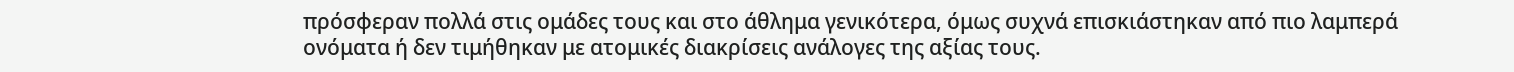πρόσφεραν πολλά στις ομάδες τους και στο άθλημα γενικότερα, όμως συχνά επισκιάστηκαν από πιο λαμπερά ονόματα ή δεν τιμήθηκαν με ατομικές διακρίσεις ανάλογες της αξίας τους.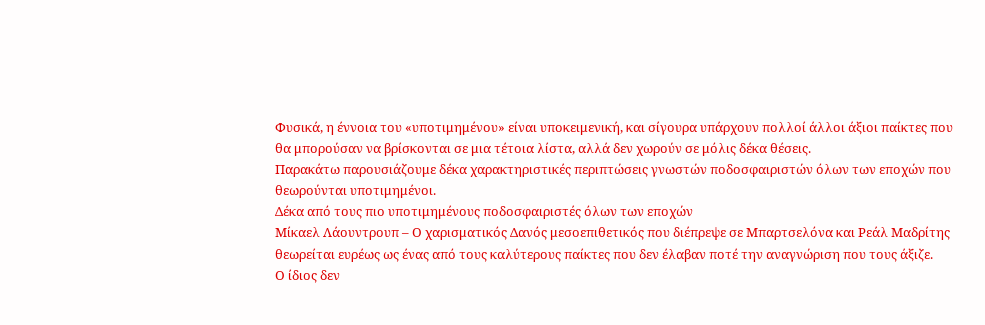Φυσικά, η έννοια του «υποτιμημένου» είναι υποκειμενική, και σίγουρα υπάρχουν πολλοί άλλοι άξιοι παίκτες που θα μπορούσαν να βρίσκονται σε μια τέτοια λίστα, αλλά δεν χωρούν σε μόλις δέκα θέσεις.
Παρακάτω παρουσιάζουμε δέκα χαρακτηριστικές περιπτώσεις γνωστών ποδοσφαιριστών όλων των εποχών που θεωρούνται υποτιμημένοι.
Δέκα από τους πιο υποτιμημένους ποδοσφαιριστές όλων των εποχών
Μίκαελ Λάουντρουπ – Ο χαρισματικός Δανός μεσοεπιθετικός που διέπρεψε σε Μπαρτσελόνα και Ρεάλ Μαδρίτης θεωρείται ευρέως ως ένας από τους καλύτερους παίκτες που δεν έλαβαν ποτέ την αναγνώριση που τους άξιζε.
Ο ίδιος δεν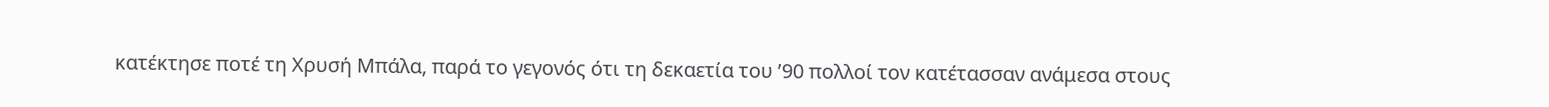κατέκτησε ποτέ τη Χρυσή Μπάλα, παρά το γεγονός ότι τη δεκαετία του ’90 πολλοί τον κατέτασσαν ανάμεσα στους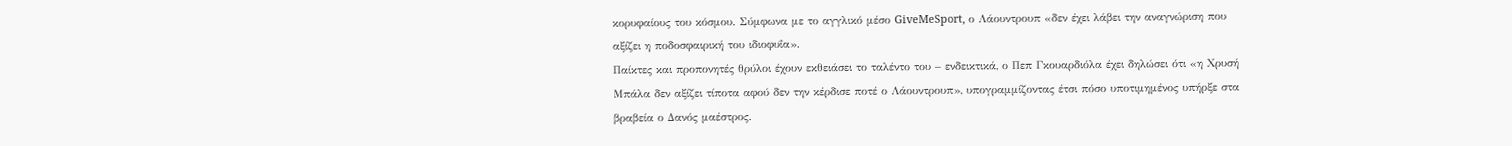κορυφαίους του κόσμου. Σύμφωνα με το αγγλικό μέσο GiveMeSport, ο Λάουντρουπ «δεν έχει λάβει την αναγνώριση που αξίζει η ποδοσφαιρική του ιδιοφυΐα».
Παίκτες και προπονητές θρύλοι έχουν εκθειάσει το ταλέντο του – ενδεικτικά, ο Πεπ Γκουαρδιόλα έχει δηλώσει ότι «η Χρυσή Μπάλα δεν αξίζει τίποτα αφού δεν την κέρδισε ποτέ ο Λάουντρουπ», υπογραμμίζοντας έτσι πόσο υποτιμημένος υπήρξε στα βραβεία ο Δανός μαέστρος.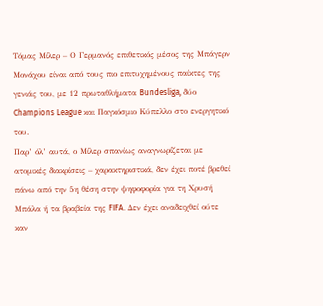Τόμας Μίλερ – Ο Γερμανός επιθετικός μέσος της Μπάγερν Μονάχου είναι από τους πιο επιτυχημένους παίκτες της γενιάς του, με 12 πρωταθλήματα Bundesliga, δύο Champions League και Παγκόσμιο Κύπελλο στο ενεργητικό του.
Παρ’ όλ’ αυτά, ο Μίλερ σπανίως αναγνωρίζεται με ατομικές διακρίσεις – χαρακτηριστικά, δεν έχει ποτέ βρεθεί πάνω από την 5η θέση στην ψηφοφορία για τη Χρυσή Μπάλα ή τα βραβεία της FIFA. Δεν έχει αναδειχθεί ούτε καν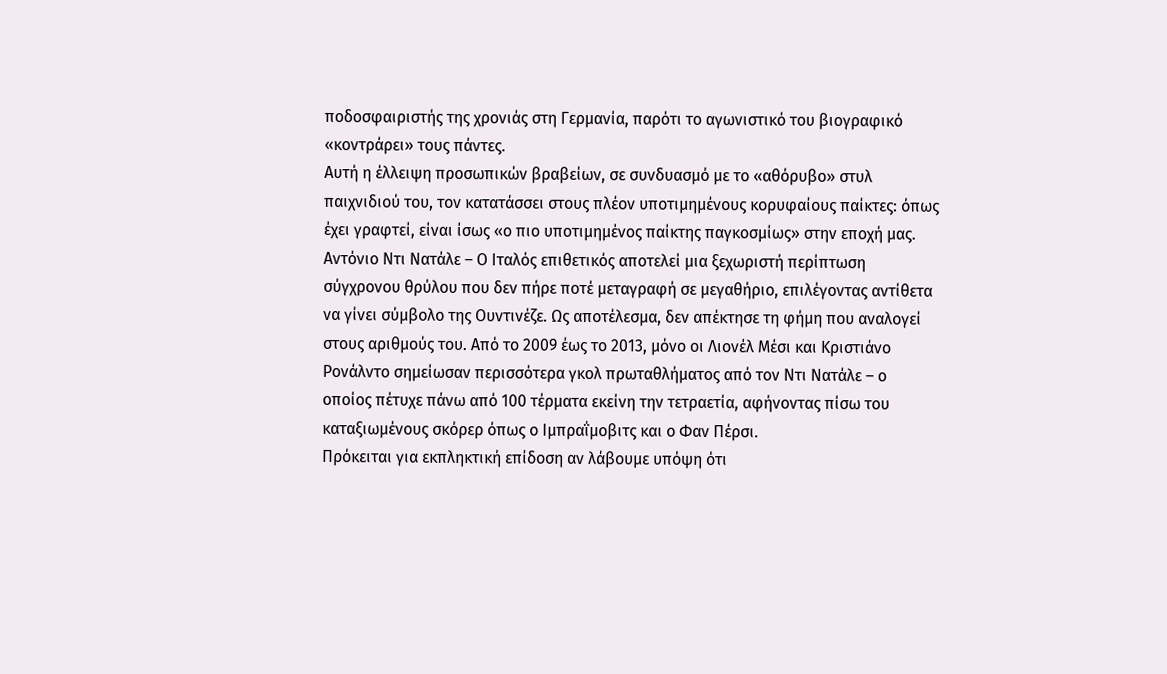ποδοσφαιριστής της χρονιάς στη Γερμανία, παρότι το αγωνιστικό του βιογραφικό «κοντράρει» τους πάντες.
Αυτή η έλλειψη προσωπικών βραβείων, σε συνδυασμό με το «αθόρυβο» στυλ παιχνιδιού του, τον κατατάσσει στους πλέον υποτιμημένους κορυφαίους παίκτες: όπως έχει γραφτεί, είναι ίσως «ο πιο υποτιμημένος παίκτης παγκοσμίως» στην εποχή μας.
Αντόνιο Ντι Νατάλε – Ο Ιταλός επιθετικός αποτελεί μια ξεχωριστή περίπτωση σύγχρονου θρύλου που δεν πήρε ποτέ μεταγραφή σε μεγαθήριο, επιλέγοντας αντίθετα να γίνει σύμβολο της Ουντινέζε. Ως αποτέλεσμα, δεν απέκτησε τη φήμη που αναλογεί στους αριθμούς του. Από το 2009 έως το 2013, μόνο οι Λιονέλ Μέσι και Κριστιάνο Ρονάλντο σημείωσαν περισσότερα γκολ πρωταθλήματος από τον Ντι Νατάλε – ο οποίος πέτυχε πάνω από 100 τέρματα εκείνη την τετραετία, αφήνοντας πίσω του καταξιωμένους σκόρερ όπως ο Ιμπραΐμοβιτς και ο Φαν Πέρσι.
Πρόκειται για εκπληκτική επίδοση αν λάβουμε υπόψη ότι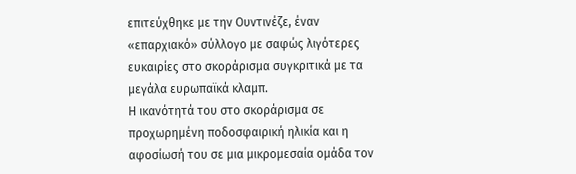επιτεύχθηκε με την Ουντινέζε, έναν «επαρχιακό» σύλλογο με σαφώς λιγότερες ευκαιρίες στο σκοράρισμα συγκριτικά με τα μεγάλα ευρωπαϊκά κλαμπ.
Η ικανότητά του στο σκοράρισμα σε προχωρημένη ποδοσφαιρική ηλικία και η αφοσίωσή του σε μια μικρομεσαία ομάδα τον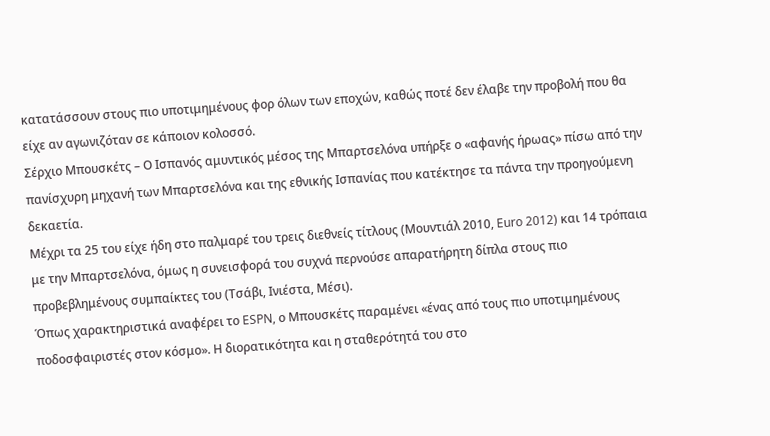κατατάσσουν στους πιο υποτιμημένους φορ όλων των εποχών, καθώς ποτέ δεν έλαβε την προβολή που θα είχε αν αγωνιζόταν σε κάποιον κολοσσό.
Σέρχιο Μπουσκέτς – Ο Ισπανός αμυντικός μέσος της Μπαρτσελόνα υπήρξε ο «αφανής ήρωας» πίσω από την πανίσχυρη μηχανή των Μπαρτσελόνα και της εθνικής Ισπανίας που κατέκτησε τα πάντα την προηγούμενη δεκαετία.
Μέχρι τα 25 του είχε ήδη στο παλμαρέ του τρεις διεθνείς τίτλους (Μουντιάλ 2010, Euro 2012) και 14 τρόπαια με την Μπαρτσελόνα, όμως η συνεισφορά του συχνά περνούσε απαρατήρητη δίπλα στους πιο προβεβλημένους συμπαίκτες του (Τσάβι, Ινιέστα, Μέσι).
Όπως χαρακτηριστικά αναφέρει το ESPN, ο Μπουσκέτς παραμένει «ένας από τους πιο υποτιμημένους ποδοσφαιριστές στον κόσμο». Η διορατικότητα και η σταθερότητά του στο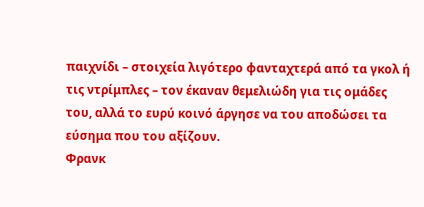παιχνίδι – στοιχεία λιγότερο φανταχτερά από τα γκολ ή τις ντρίμπλες – τον έκαναν θεμελιώδη για τις ομάδες του, αλλά το ευρύ κοινό άργησε να του αποδώσει τα εύσημα που του αξίζουν.
Φρανκ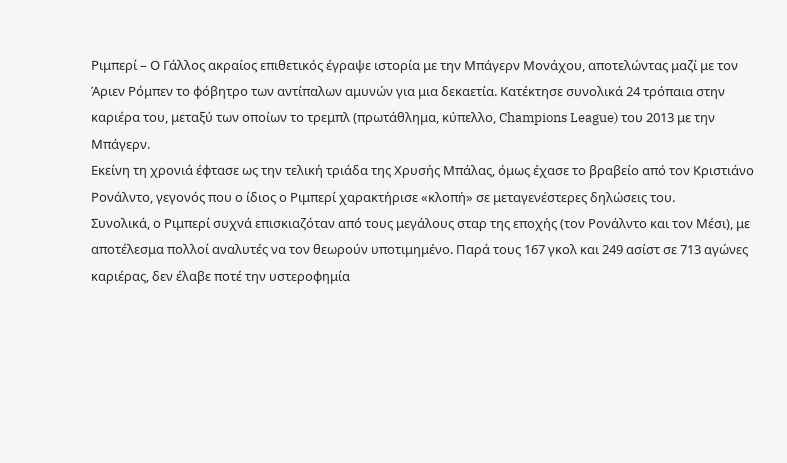Ριμπερί – Ο Γάλλος ακραίος επιθετικός έγραψε ιστορία με την Μπάγερν Μονάχου, αποτελώντας μαζί με τον Άριεν Ρόμπεν το φόβητρο των αντίπαλων αμυνών για μια δεκαετία. Κατέκτησε συνολικά 24 τρόπαια στην καριέρα του, μεταξύ των οποίων το τρεμπλ (πρωτάθλημα, κύπελλο, Champions League) του 2013 με την Μπάγερν.
Εκείνη τη χρονιά έφτασε ως την τελική τριάδα της Χρυσής Μπάλας, όμως έχασε το βραβείο από τον Κριστιάνο Ρονάλντο, γεγονός που ο ίδιος ο Ριμπερί χαρακτήρισε «κλοπή» σε μεταγενέστερες δηλώσεις του.
Συνολικά, ο Ριμπερί συχνά επισκιαζόταν από τους μεγάλους σταρ της εποχής (τον Ρονάλντο και τον Μέσι), με αποτέλεσμα πολλοί αναλυτές να τον θεωρούν υποτιμημένο. Παρά τους 167 γκολ και 249 ασίστ σε 713 αγώνες καριέρας, δεν έλαβε ποτέ την υστεροφημία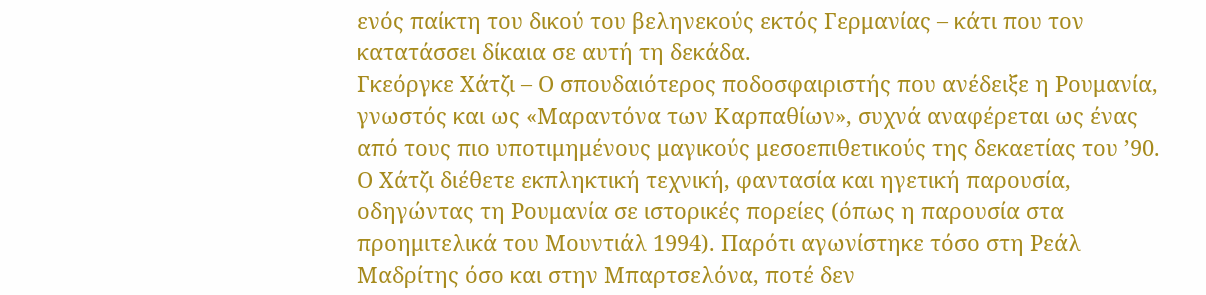ενός παίκτη του δικού του βεληνεκούς εκτός Γερμανίας – κάτι που τον κατατάσσει δίκαια σε αυτή τη δεκάδα.
Γκεόργκε Χάτζι – Ο σπουδαιότερος ποδοσφαιριστής που ανέδειξε η Ρουμανία, γνωστός και ως «Μαραντόνα των Καρπαθίων», συχνά αναφέρεται ως ένας από τους πιο υποτιμημένους μαγικούς μεσοεπιθετικούς της δεκαετίας του ’90.
Ο Χάτζι διέθετε εκπληκτική τεχνική, φαντασία και ηγετική παρουσία, οδηγώντας τη Ρουμανία σε ιστορικές πορείες (όπως η παρουσία στα προημιτελικά του Μουντιάλ 1994). Παρότι αγωνίστηκε τόσο στη Ρεάλ Μαδρίτης όσο και στην Μπαρτσελόνα, ποτέ δεν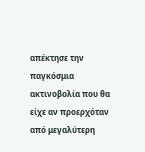απέκτησε την παγκόσμια ακτινοβολία που θα είχε αν προερχόταν από μεγαλύτερη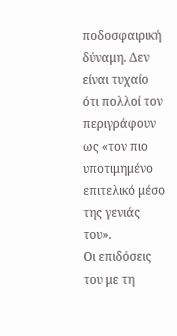ποδοσφαιρική δύναμη. Δεν είναι τυχαίο ότι πολλοί τον περιγράφουν ως «τον πιο υποτιμημένο επιτελικό μέσο της γενιάς του».
Οι επιδόσεις του με τη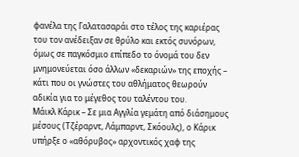φανέλα της Γαλατασαράι στο τέλος της καριέρας του τον ανέδειξαν σε θρύλο και εκτός συνόρων, όμως σε παγκόσμιο επίπεδο το όνομά του δεν μνημονεύεται όσο άλλων «δεκαριών» της εποχής – κάτι που οι γνώστες του αθλήματος θεωρούν αδικία για το μέγεθος του ταλέντου του.
Μάικλ Κάρικ – Σε μια Αγγλία γεμάτη από διάσημους μέσους (Τζέραρντ, Λάμπαρντ, Σκόουλς), ο Κάρικ υπήρξε ο «αθόρυβος» αρχοντικός χαφ της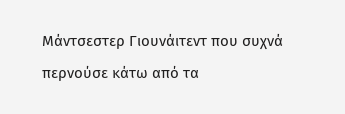Μάντσεστερ Γιουνάιτεντ που συχνά περνούσε κάτω από τα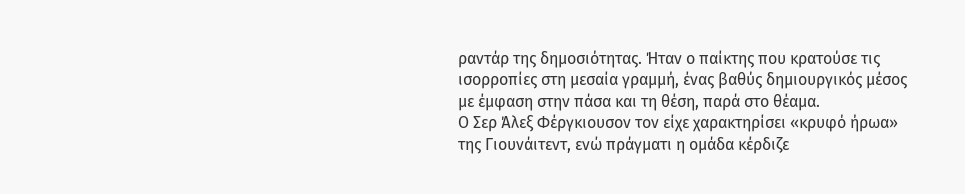ραντάρ της δημοσιότητας. Ήταν ο παίκτης που κρατούσε τις ισορροπίες στη μεσαία γραμμή, ένας βαθύς δημιουργικός μέσος με έμφαση στην πάσα και τη θέση, παρά στο θέαμα.
Ο Σερ Άλεξ Φέργκιουσον τον είχε χαρακτηρίσει «κρυφό ήρωα» της Γιουνάιτεντ, ενώ πράγματι η ομάδα κέρδιζε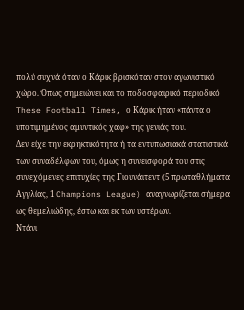πολύ συχνά όταν ο Κάρικ βρισκόταν στον αγωνιστικό χώρο. Όπως σημειώνει και το ποδοσφαιρικό περιοδικό These Football Times, ο Κάρικ ήταν «πάντα ο υποτιμημένος αμυντικός χαφ» της γενιάς του.
Δεν είχε την εκρηκτικότητα ή τα εντυπωσιακά στατιστικά των συναδέλφων του, όμως η συνεισφορά του στις συνεχόμενες επιτυχίες της Γιουνάιτεντ (5 πρωταθλήματα Αγγλίας, 1 Champions League) αναγνωρίζεται σήμερα ως θεμελιώδης, έστω και εκ των υστέρων.
Ντάνι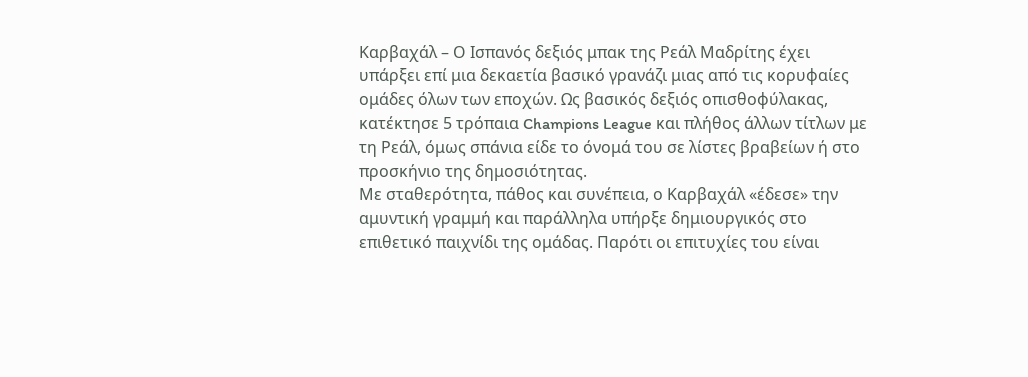Καρβαχάλ – Ο Ισπανός δεξιός μπακ της Ρεάλ Μαδρίτης έχει υπάρξει επί μια δεκαετία βασικό γρανάζι μιας από τις κορυφαίες ομάδες όλων των εποχών. Ως βασικός δεξιός οπισθοφύλακας, κατέκτησε 5 τρόπαια Champions League και πλήθος άλλων τίτλων με τη Ρεάλ, όμως σπάνια είδε το όνομά του σε λίστες βραβείων ή στο προσκήνιο της δημοσιότητας.
Με σταθερότητα, πάθος και συνέπεια, ο Καρβαχάλ «έδεσε» την αμυντική γραμμή και παράλληλα υπήρξε δημιουργικός στο επιθετικό παιχνίδι της ομάδας. Παρότι οι επιτυχίες του είναι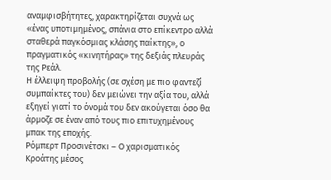αναμφισβήτητες, χαρακτηρίζεται συχνά ως «ένας υποτιμημένος, σπάνια στο επίκεντρο αλλά σταθερά παγκόσμιας κλάσης παίκτης», ο πραγματικός «κινητήρας» της δεξιάς πλευράς της Ρεάλ.
Η έλλειψη προβολής (σε σχέση με πιο φαντεζί συμπαίκτες του) δεν μειώνει την αξία του, αλλά εξηγεί γιατί το όνομά του δεν ακούγεται όσο θα άρμοζε σε έναν από τους πιο επιτυχημένους μπακ της εποχής.
Ρόμπερτ Προσινέτσκι – Ο χαρισματικός Κροάτης μέσος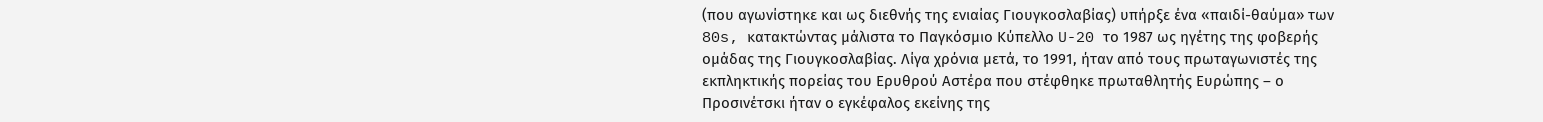(που αγωνίστηκε και ως διεθνής της ενιαίας Γιουγκοσλαβίας) υπήρξε ένα «παιδί-θαύμα» των 80s, κατακτώντας μάλιστα το Παγκόσμιο Κύπελλο U-20 το 1987 ως ηγέτης της φοβερής ομάδας της Γιουγκοσλαβίας. Λίγα χρόνια μετά, το 1991, ήταν από τους πρωταγωνιστές της εκπληκτικής πορείας του Ερυθρού Αστέρα που στέφθηκε πρωταθλητής Ευρώπης – ο Προσινέτσκι ήταν ο εγκέφαλος εκείνης της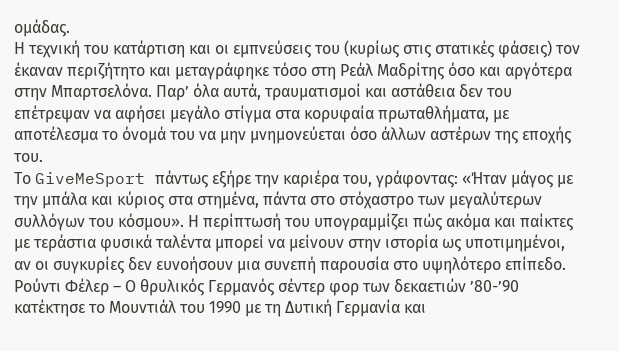ομάδας.
Η τεχνική του κατάρτιση και οι εμπνεύσεις του (κυρίως στις στατικές φάσεις) τον έκαναν περιζήτητο και μεταγράφηκε τόσο στη Ρεάλ Μαδρίτης όσο και αργότερα στην Μπαρτσελόνα. Παρ’ όλα αυτά, τραυματισμοί και αστάθεια δεν του επέτρεψαν να αφήσει μεγάλο στίγμα στα κορυφαία πρωταθλήματα, με αποτέλεσμα το όνομά του να μην μνημονεύεται όσο άλλων αστέρων της εποχής του.
Το GiveMeSport πάντως εξήρε την καριέρα του, γράφοντας: «Ήταν μάγος με την μπάλα και κύριος στα στημένα, πάντα στο στόχαστρο των μεγαλύτερων συλλόγων του κόσμου». Η περίπτωσή του υπογραμμίζει πώς ακόμα και παίκτες με τεράστια φυσικά ταλέντα μπορεί να μείνουν στην ιστορία ως υποτιμημένοι, αν οι συγκυρίες δεν ευνοήσουν μια συνεπή παρουσία στο υψηλότερο επίπεδο.
Ρούντι Φέλερ – Ο θρυλικός Γερμανός σέντερ φορ των δεκαετιών ’80-’90 κατέκτησε το Μουντιάλ του 1990 με τη Δυτική Γερμανία και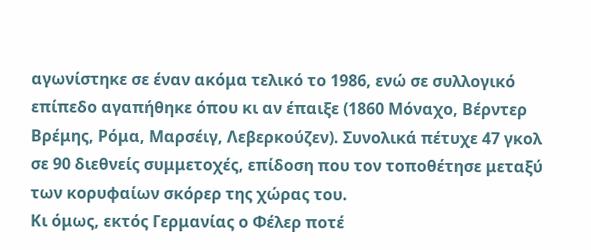αγωνίστηκε σε έναν ακόμα τελικό το 1986, ενώ σε συλλογικό επίπεδο αγαπήθηκε όπου κι αν έπαιξε (1860 Μόναχο, Βέρντερ Βρέμης, Ρόμα, Μαρσέιγ, Λεβερκούζεν). Συνολικά πέτυχε 47 γκολ σε 90 διεθνείς συμμετοχές, επίδοση που τον τοποθέτησε μεταξύ των κορυφαίων σκόρερ της χώρας του.
Κι όμως, εκτός Γερμανίας ο Φέλερ ποτέ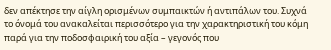δεν απέκτησε την αίγλη ορισμένων συμπαικτών ή αντιπάλων του. Συχνά το όνομά του ανακαλείται περισσότερο για την χαρακτηριστική του κόμη παρά για την ποδοσφαιρική του αξία – γεγονός που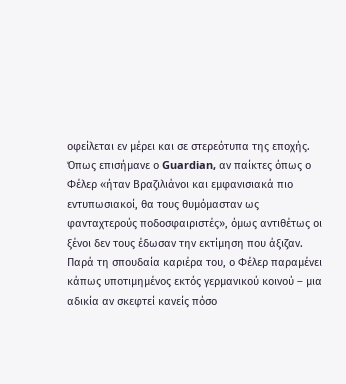οφείλεται εν μέρει και σε στερεότυπα της εποχής.
Όπως επισήμανε ο Guardian, αν παίκτες όπως ο Φέλερ «ήταν Βραζιλιάνοι και εμφανισιακά πιο εντυπωσιακοί, θα τους θυμόμασταν ως φανταχτερούς ποδοσφαιριστές», όμως αντιθέτως οι ξένοι δεν τους έδωσαν την εκτίμηση που άξιζαν. Παρά τη σπουδαία καριέρα του, ο Φέλερ παραμένει κάπως υποτιμημένος εκτός γερμανικού κοινού – μια αδικία αν σκεφτεί κανείς πόσο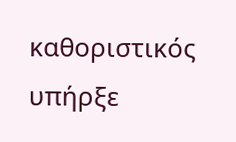καθοριστικός υπήρξε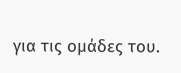για τις ομάδες του.